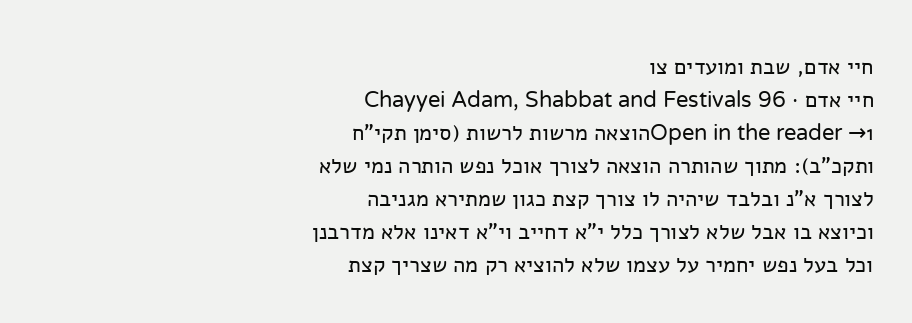חיי אדם, שבת ומועדים צו
חיי אדם · Chayyei Adam, Shabbat and Festivals 96
Open in the reader →1הוצאה מרשות לרשות (סימן תקי"ח ותקכ"ב): מתוך שהותרה הוצאה לצורך אוכל נפש הותרה נמי שלא לצורך א"נ ובלבד שיהיה לו צורך קצת כגון שמתירא מגניבה וכיוצא בו אבל שלא לצורך כלל י"א דחייב וי"א דאינו אלא מדרבנן וכל בעל נפש יחמיר על עצמו שלא להוציא רק מה שצריך קצת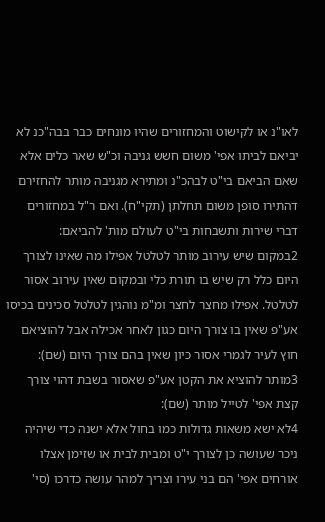לאו"נ או לקישוט והמחזורים שהיו מונחים כבר בבה"כנ לא יביאם לביתו אפי' משום חשש גניבה וכ"ש שאר כלים אלא שאם הביאם בי"ט לבהכ"נ ומתירא מגניבה מותר להחזירם דהתירו סופן משום תחלתן (תקי"ח). ואם ר"ל במחזורים דברי שירות ותשבחות בי"ט לעולם מות' להביאם:
2במקום שיש עירוב מותר לטלטל אפילו מה שאינו לצורך היום כלל רק שיש בו תורת כלי ובמקום שאין עירוב אסור לטלטל. אפילו מחצר לחצר ומ"מ נוהגין לטלטל סכינים בכיסו אע"פ שאין בו צורך היום כגון לאחר אכילה אבל להוציאם חוץ לעיר לגמרי אסור כיון שאין בהם צורך היום (שם):
3מותר להוציא את הקטן אע"פ שאסור בשבת דהוי צורך קצת אפי' לטייל מותר (שם):
4לא ישא משאות גדולות כמו בחול אלא ישנה כדי שיהיה ניכר שעושה כן לצורך י"ט ומבית לבית או שזימן אצלו אורחים אפי' הם בני עירו וצריך למהר עושה כדרכו (סי'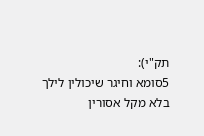תק"י):
5סומא וחיגר שיכולין לילך בלא מקל אסורין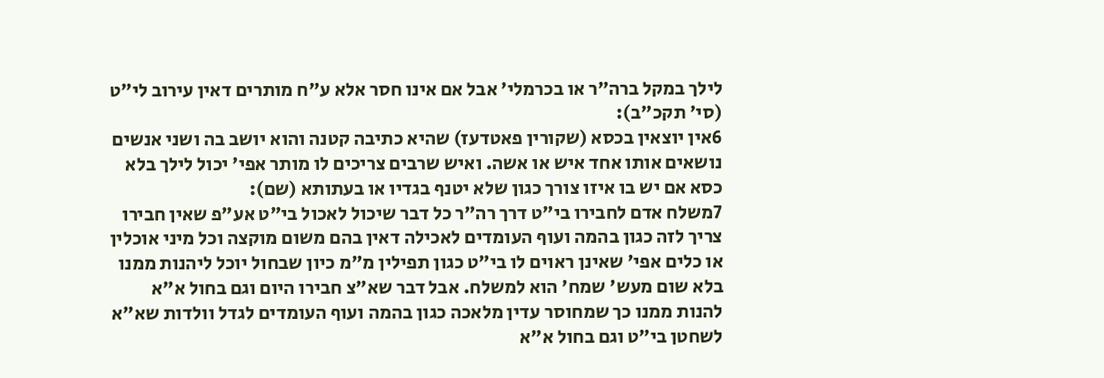לילך במקל ברה"ר או בכרמלי' אבל אם אינו חסר אלא ע"ח מותרים דאין עירוב לי"ט (סי' תקכ"ב):
6אין יוצאין בכסא (שקורין פאטדעז) שהיא כתיבה קטנה והוא יושב בה ושני אנשים נושאים אותו אחד איש או אשה. ואיש שרבים צריכים לו מותר אפי' יכול לילך בלא כסא אם יש בו איזו צורך כגון שלא יטנף בגדיו או בעתותא (שם):
7משלח אדם לחבירו בי"ט דרך רה"ר כל דבר שיכול לאכול בי"ט אע"פ שאין חבירו צריך לזה כגון בהמה ועוף העומדים לאכילה דאין בהם משום מוקצה וכל מיני אוכלין או כלים אפי' שאינן ראוים לו בי"ט כגון תפילין מ"מ כיון שבחול יוכל ליהנות ממנו בלא שום מעש' שמח' הוא למשלח. אבל דבר שא"צ חבירו היום וגם בחול א"א להנות ממנו כך שמחוסר עדין מלאכה כגון בהמה ועוף העומדים לגדל וולדות שא"א לשחטן בי"ט וגם בחול א"א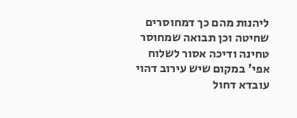ליהנות מהם כך דמחוסרים שחיטה וכן תבואה שמחוסר טחינה ודיכה אסור לשלוח אפי' במקום שיש עירוב דהוי עובדא דחול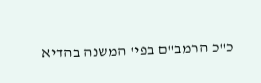כ"כ הרמב"ם בפי' המשנה בהדיא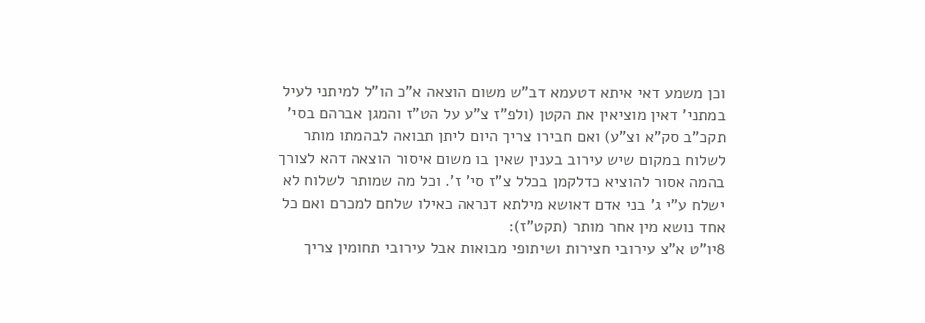וכן משמע דאי איתא דטעמא דב"ש משום הוצאה א"כ הו"ל למיתני לעיל במתני' דאין מוציאין את הקטן (ולפ"ז צ"ע על הט"ז והמגן אברהם בסי' תקכ"ב סק"א וצ"ע) ואם חבירו צריך היום ליתן תבואה לבהמתו מותר לשלוח במקום שיש עירוב בענין שאין בו משום איסור הוצאה דהא לצורך בהמה אסור להוציא כדלקמן בכלל צ"ז סי' ז'. וכל מה שמותר לשלוח לא ישלח ע"י ג' בני אדם דאושא מילתא דנראה כאילו שלחם למכרם ואם כל אחד נושא מין אחר מותר (תקט"ז):
8יו"ט א"צ עירובי חצירות ושיתופי מבואות אבל עירובי תחומין צריך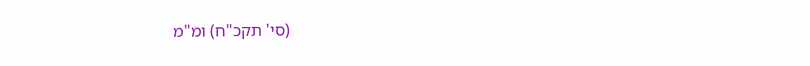(סי' תקכ"ח) ומ"מ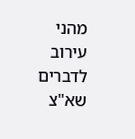מהני עירוב לדברים שא"צ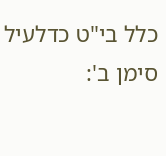כלל בי"ט כדלעיל סימן ב':